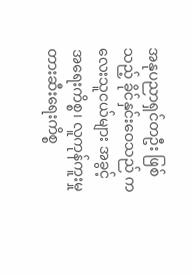အနုပညာရှင်တဦး ဖြစ်သည့် ခိုင်နှင်းဝေသည် ကလေးသူငယ်များ အခွင့်အရေးကိစ္စ၊ လူကုန်ကူးမှု တားဆီးရေးကိစ္စ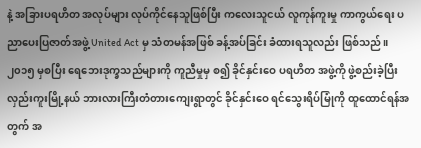နဲ့ အခြားပရဟိတ အလုပ်များ လုပ်ကိုင်နေသူဖြစ်ပြီး ကလေးသူငယ် လူကုန်ကူးမှု ကာကွယ်ရေး ပညာပေးပြဇာတ်အဖွဲ့ United Act မှ သံတမန်အဖြစ် ခန့်အပ်ခြင်း ခံထားရသူလည်း ဖြစ်သည်။၂၀၁၅ မှစပြီး ရေဘေးဒုက္ခသည်များကို ကူညီမှုမှ စ၍ ခိုင်နှင်းဝေ ပရဟိတ အဖွဲ့ကို ဖွဲ့စည်းခဲ့ပြီး လှည်းကူးမြို့နယ် ဘားလားကြီးတံတားကျေးရွာတွင် ခိုင်နှင်းဝေ ရင်သွေးရိပ်မြုံကို ထူထောင်ရန်အတွက် အ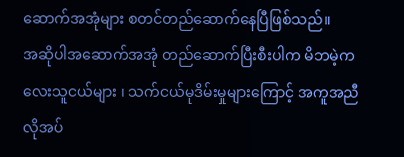ဆောက်အအုံများ စတင်တည်ဆောက်နေပြီဖြစ်သည်။
အဆိုပါအဆောက်အအုံ တည်ဆောက်ပြီးစီးပါက မိဘမဲ့ကလေးသူငယ်များ ၊ သက်ငယ်မုဒိမ်းမှုများကြောင့် အကူအညီလိုအပ်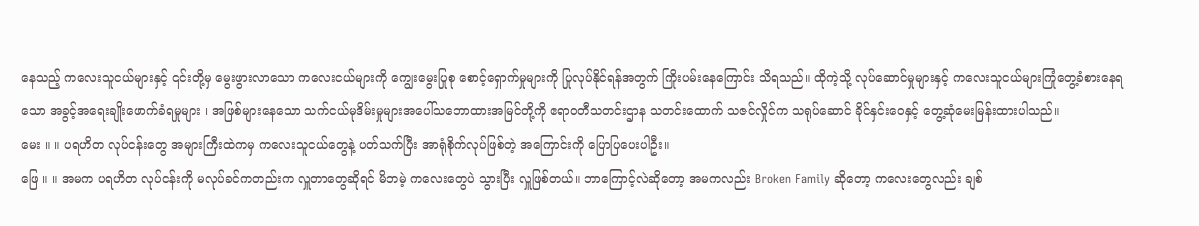နေသည့် ကလေးသူငယ်များနှင့် ၎င်းတို့မှ မွေးဖွားလာသော ကလေးငယ်များကို ကျွေးမွေးပြုစု စောင့်ရှောက်မှုများကို ပြုလုပ်နိုင်ရန်အတွက် ကြိုးပမ်းနေကြောင်း သိရသည်။ ထိုကဲ့သို့ လုပ်ဆောင်မှုများနှင့် ကလေးသူငယ်များကြုံတွေ့ခံစားနေရသော အခွင့်အရေးချိုးဖောက်ခံရမှုများ ၊ အဖြစ်များနေသော သက်ငယ်မုဒိမ်းမှုများအပေါ်သဘောထားအမြင်တို့ကို ဧရာဝတီသတင်းဌာန သတင်းထောက် သဇင်လှိုင်က သရုပ်ဆောင် ခိုင်နှင်းဝေနှင့် တွေ့ဆုံမေးမြန်းထားပါသည်။
မေး ။ ။ ပရဟိတ လုပ်ငန်းတွေ အများကြီးထဲကမှ ကလေးသူငယ်တွေနဲ့ ပတ်သက်ပြီး အာရုံစိုက်လုပ်ဖြစ်တဲ့ အကြောင်းကို ပြောပြပေးပါဦး။
ဖြေ ။ ။ အမက ပရဟိတ လုပ်ငန်းကို မလုပ်ခင်ကတည်းက လှူတာတွေဆိုရင် မိဘမဲ့ ကလေးတွေပဲ သွားပြီး လှူဖြစ်တယ်။ ဘာကြောင့်လဲဆိုတော့ အမကလည်း Broken Family ဆိုတော့ ကလေးတွေလည်း ချစ်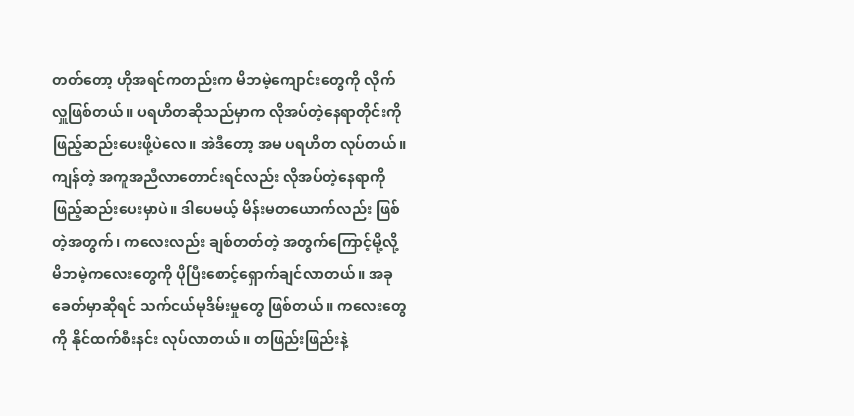တတ်တော့ ဟိုအရင်ကတည်းက မိဘမဲ့ကျောင်းတွေကို လိုက်လှူဖြစ်တယ်။ ပရဟိတဆိုသည်မှာက လိုအပ်တဲ့နေရာတိုင်းကို ဖြည့်ဆည်းပေးဖို့ပဲလေ။ အဲဒီတော့ အမ ပရဟိတ လုပ်တယ်။ ကျန်တဲ့ အကူအညီလာတောင်းရင်လည်း လိုအပ်တဲ့နေရာကို ဖြည့်ဆည်းပေးမှာပဲ။ ဒါပေမယ့် မိန်းမတယောက်လည်း ဖြစ်တဲ့အတွက်၊ ကလေးလည်း ချစ်တတ်တဲ့ အတွက်ကြောင့်မို့လို့ မိဘမဲ့ကလေးတွေကို ပိုပြီးစောင့်ရှောက်ချင်လာတယ်။ အခုခေတ်မှာဆိုရင် သက်ငယ်မုဒိမ်းမှုတွေ ဖြစ်တယ်။ ကလေးတွေကို နိုင်ထက်စီးနင်း လုပ်လာတယ်။ တဖြည်းဖြည်းနဲ့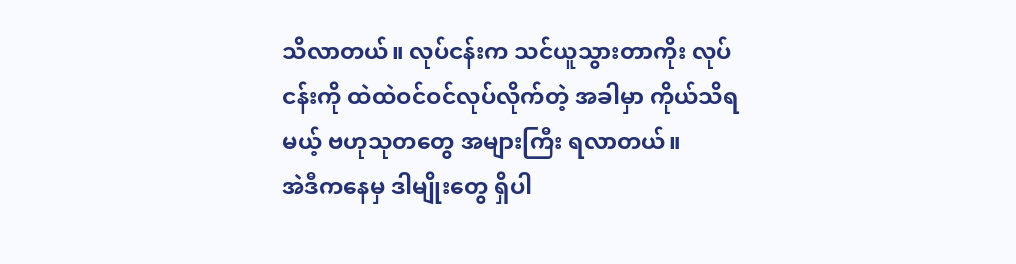သိလာတယ်။ လုပ်ငန်းက သင်ယူသွားတာကိုး လုပ်ငန်းကို ထဲထဲဝင်ဝင်လုပ်လိုက်တဲ့ အခါမှာ ကိုယ်သိရမယ့် ဗဟုသုတတွေ အများကြီး ရလာတယ်။
အဲဒီကနေမှ ဒါမျိုးတွေ ရှိပါ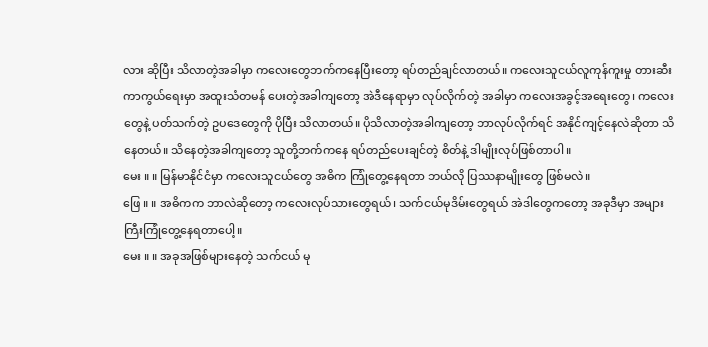လား ဆိုပြီး သိလာတဲ့အခါမှာ ကလေးတွေဘက်ကနေပြီးတော့ ရပ်တည်ချင်လာတယ်။ ကလေးသူငယ်လူကုန်ကူးမှု တားဆီးကာကွယ်ရေးမှာ အထူးသံတမန် ပေးတဲ့အခါကျတော့ အဲဒီနေရာမှာ လုပ်လိုက်တဲ့ အခါမှာ ကလေးအခွင့်အရေးတွေ၊ ကလေးတွေနဲ့ ပတ်သက်တဲ့ ဥပဒေတွေကို ပိုပြီး သိလာတယ်။ ပိုသိလာတဲ့အခါကျတော့ ဘာလုပ်လိုက်ရင် အနိုင်ကျင့်နေလဲဆိုတာ သိနေတယ်။ သိနေတဲ့အခါကျတော့ သူတို့ဘက်ကနေ ရပ်တည်ပေးချင်တဲ့ စိတ်နဲ့ ဒါမျိုးလုပ်ဖြစ်တာပါ။
မေး ။ ။ မြန်မာနိုင်ငံမှာ ကလေးသူငယ်တွေ အဓိက ကြုံတွေ့နေရတာ ဘယ်လို ပြဿနာမျိုးတွေ ဖြစ်မလဲ။
ဖြေ ။ ။ အဓိကက ဘာလဲဆိုတော့ ကလေးလုပ်သားတွေရယ်၊ သက်ငယ်မုဒိမ်းတွေရယ် အဲဒါတွေကတော့ အခုဒီမှာ အများကြီးကြုံတွေ့နေရတာပေါ့။
မေး ။ ။ အခုအဖြစ်များနေတဲ့ သက်ငယ် မု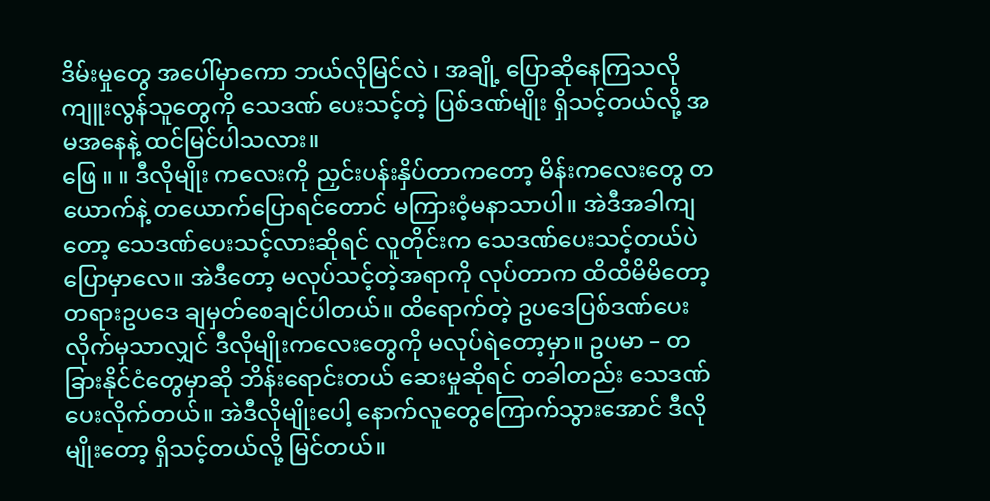ဒိမ်းမှုတွေ အပေါ်မှာကော ဘယ်လိုမြင်လဲ ၊ အချို့ ပြောဆိုနေကြသလို ကျူးလွန်သူတွေကို သေဒဏ် ပေးသင့်တဲ့ ပြစ်ဒဏ်မျိုး ရှိသင့်တယ်လို့ အမအနေနဲ့ ထင်မြင်ပါသလား။
ဖြေ ။ ။ ဒီလိုမျိုး ကလေးကို ညှင်းပန်းနှိပ်တာကတော့ မိန်းကလေးတွေ တယောက်နဲ့ တယောက်ပြောရင်တောင် မကြားဝံ့မနာသာပါ။ အဲဒီအခါကျတော့ သေဒဏ်ပေးသင့်လားဆိုရင် လူတိုင်းက သေဒဏ်ပေးသင့်တယ်ပဲ ပြောမှာလေ။ အဲဒီတော့ မလုပ်သင့်တဲ့အရာကို လုပ်တာက ထိထိမိမိတော့ တရားဥပဒေ ချမှတ်စေချင်ပါတယ်။ ထိရောက်တဲ့ ဥပဒေပြစ်ဒဏ်ပေးလိုက်မှသာလျှင် ဒီလိုမျိုးကလေးတွေကို မလုပ်ရဲတော့မှာ။ ဥပမာ – တခြားနိုင်ငံတွေမှာဆို ဘိန်းရောင်းတယ် ဆေးမှုဆိုရင် တခါတည်း သေဒဏ်ပေးလိုက်တယ်။ အဲဒီလိုမျိုးပေါ့ နောက်လူတွေကြောက်သွားအောင် ဒီလိုမျိုးတော့ ရှိသင့်တယ်လို့ မြင်တယ်။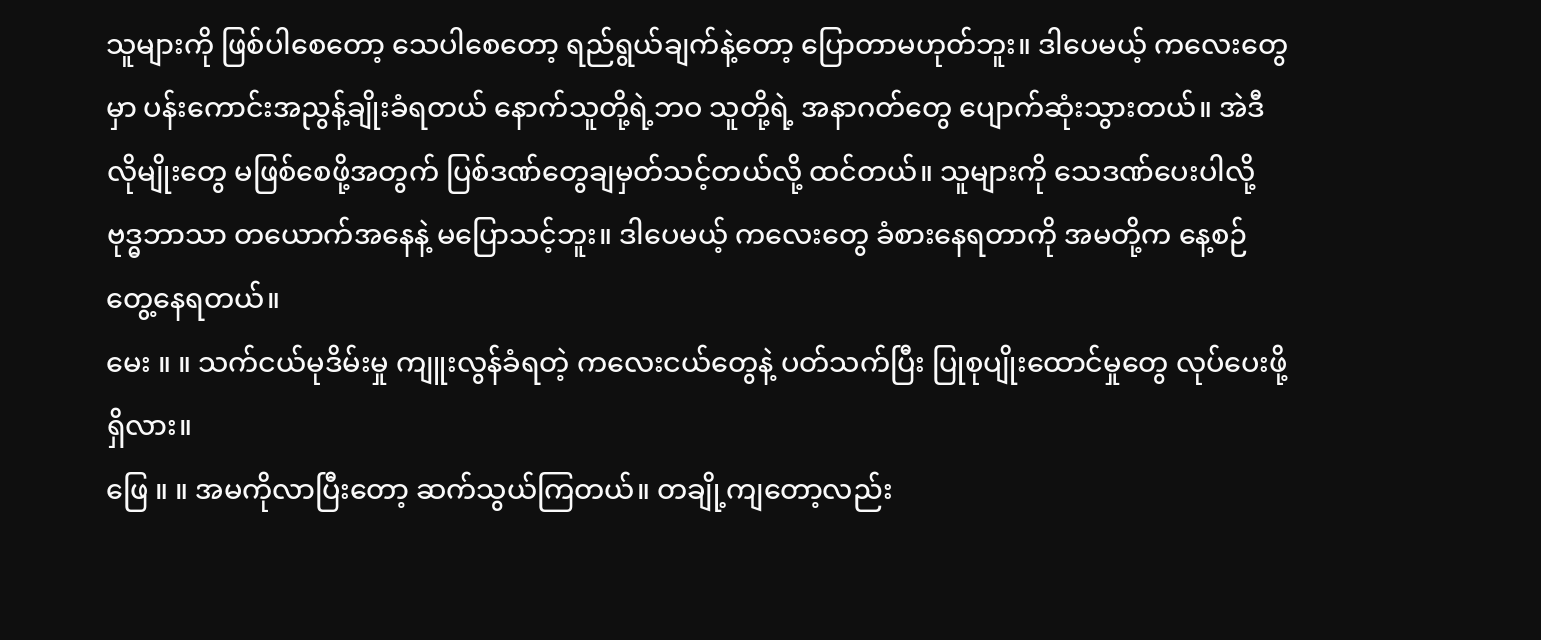သူများကို ဖြစ်ပါစေတော့ သေပါစေတော့ ရည်ရွယ်ချက်နဲ့တော့ ပြောတာမဟုတ်ဘူး။ ဒါပေမယ့် ကလေးတွေမှာ ပန်းကောင်းအညွန့်ချိုးခံရတယ် နောက်သူတို့ရဲ့ဘဝ သူတို့ရဲ့ အနာဂတ်တွေ ပျောက်ဆုံးသွားတယ်။ အဲဒီလိုမျိုးတွေ မဖြစ်စေဖို့အတွက် ပြစ်ဒဏ်တွေချမှတ်သင့်တယ်လို့ ထင်တယ်။ သူများကို သေဒဏ်ပေးပါလို့ ဗုဒ္ဓဘာသာ တယောက်အနေနဲ့ မပြောသင့်ဘူး။ ဒါပေမယ့် ကလေးတွေ ခံစားနေရတာကို အမတို့က နေ့စဉ် တွေ့နေရတယ်။
မေး ။ ။ သက်ငယ်မုဒိမ်းမှု ကျူးလွန်ခံရတဲ့ ကလေးငယ်တွေနဲ့ ပတ်သက်ပြီး ပြုစုပျိုးထောင်မှုတွေ လုပ်ပေးဖို့ရှိလား။
ဖြေ ။ ။ အမကိုလာပြီးတော့ ဆက်သွယ်ကြတယ်။ တချို့ကျတော့လည်း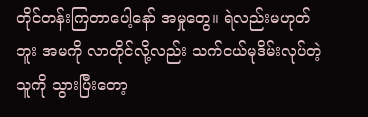တိုင်တန်းကြတာပေါ့နော် အမှုတွေ။ ရဲလည်းမဟုတ်ဘူး အမကို လာတိုင်လို့လည်း သက်ငယ်မုဒိမ်းလုပ်တဲ့သူကို သွားပြီးတော့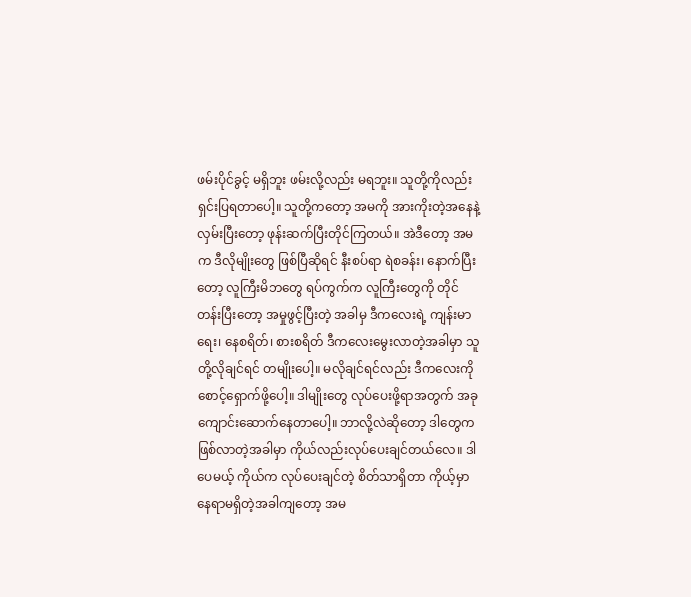ဖမ်းပိုင်ခွင့် မရှိဘူး ဖမ်းလို့လည်း မရဘူး။ သူတို့ကိုလည်း ရှင်းပြရတာပေါ့။ သူတို့ကတော့ အမကို အားကိုးတဲ့အနေနဲ့ လှမ်းပြီးတော့ ဖုန်းဆက်ပြီးတိုင်ကြတယ်။ အဲဒီတော့ အမက ဒီလိုမျိုးတွေ ဖြစ်ပြီဆိုရင် နီးစပ်ရာ ရဲစခန်း၊ နောက်ပြီးတော့ လူကြီးမိဘတွေ ရပ်ကွက်က လူကြီးတွေကို တိုင်တန်းပြီးတော့ အမှုဖွင့်ပြီးတဲ့ အခါမှ ဒီကလေးရဲ့ ကျန်းမာရေး၊ နေစရိတ်၊ စားစရိတ် ဒီကလေးမွေးလာတဲ့အခါမှာ သူတို့လိုချင်ရင် တမျိုးပေါ့။ မလိုချင်ရင်လည်း ဒီကလေးကို စောင့်ရှောက်ဖို့ပေါ့။ ဒါမျိုးတွေ လုပ်ပေးဖို့ရာအတွက် အခုကျောင်းဆောက်နေတာပေါ့။ ဘာလို့လဲဆိုတော့ ဒါတွေက ဖြစ်လာတဲ့အခါမှာ ကိုယ်လည်းလုပ်ပေးချင်တယ်လေ။ ဒါပေမယ့် ကိုယ်က လုပ်ပေးချင်တဲ့ စိတ်သာရှိတာ ကိုယ့်မှာ နေရာမရှိတဲ့အခါကျတော့ အမ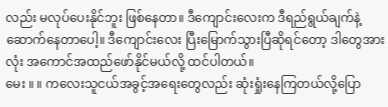လည်း မလုပ်ပေးနိုင်ဘူး ဖြစ်နေတာ။ ဒီကျောင်းလေးက ဒီရည်ရွယ်ချက်နဲ့ ဆောက်နေတာပေါ့။ ဒီကျောင်းလေး ပြီးမြောက်သွားပြီဆိုရင်တော့ ဒါတွေအားလုံး အကောင်အထည်ဖော်နိုင်မယ်လို့ ထင်ပါတယ်။
မေး ။ ။ ကလေးသူငယ်အခွင့်အရေးတွေလည်း ဆုံးရှုံးနေကြတယ်လို့ပြော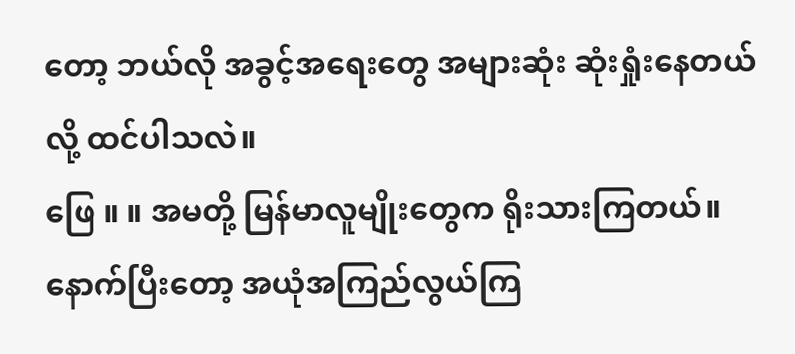တော့ ဘယ်လို အခွင့်အရေးတွေ အများဆုံး ဆုံးရှုံးနေတယ်လို့ ထင်ပါသလဲ။
ဖြေ ။ ။ အမတို့ မြန်မာလူမျိုးတွေက ရိုးသားကြတယ်။ နောက်ပြီးတော့ အယုံအကြည်လွယ်ကြ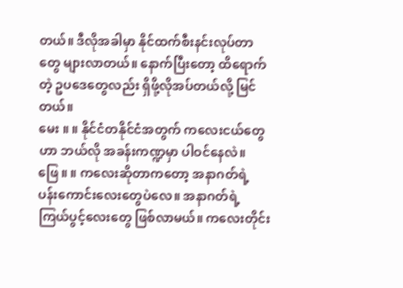တယ်။ ဒီလိုအခါမှာ နိုင်ထက်စီးနင်းလုပ်တာတွေ များလာတယ်။ နောက်ပြီးတော့ ထိရောက်တဲ့ ဥပဒေတွေလည်း ရှိဖို့လိုအပ်တယ်လို့ မြင်တယ်။
မေး ။ ။ နိုင်ငံတနိုင်ငံအတွက် ကလေးငယ်တွေဟာ ဘယ်လို အခန်းကဏ္ဍမှာ ပါဝင်နေလဲ။
ဖြေ ။ ။ ကလေးဆိုတာကတော့ အနာဂတ်ရဲ့ ပန်းကောင်းလေးတွေပဲလေ။ အနာဂတ်ရဲ့ ကြယ်ပွင့်လေးတွေ ဖြစ်လာမယ်။ ကလေးတိုင်း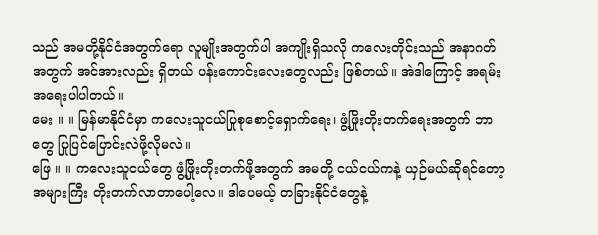သည် အမတို့နိုင်ငံအတွက်ရော လူမျိုးအတွက်ပါ အကျိုးရှိသလို ကလေးတိုင်းသည် အနာဂတ်အတွက် အင်အားလည်း ရှိတယ် ပန်းကောင်းလေးတွေလည်း ဖြစ်တယ်။ အဲဒါကြောင့် အရမ်းအရေးပါပါတယ်။
မေး ။ ။ မြန်မာနိုင်ငံမှာ ကလေးသူငယ်ပြုစုစောင့်ရှောက်ရေး၊ ဖွံ့ဖြိုးတိုးတက်ရေးအတွက် ဘာတွေ ပြုပြင်ပြောင်းလဲဖို့လိုမလဲ။
ဖြေ ။ ။ ကလေးသူငယ်တွေ ဖွံ့ဖြိုးတိုးတက်ဖို့အတွက် အမတို့ ငယ်ငယ်ကနဲ့ ယှဉ်မယ်ဆိုရင်တော့ အများကြီး တိုးတက်လာတာပေါ့လေ။ ဒါပေမယ့် တခြားနိုင်ငံတွေနဲ့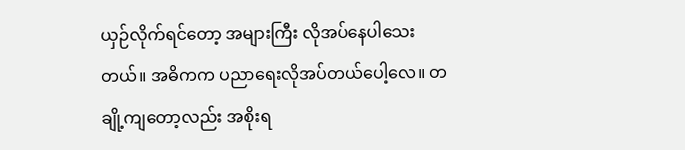ယှဉ်လိုက်ရင်တော့ အများကြီး လိုအပ်နေပါသေးတယ်။ အဓိကက ပညာရေးလိုအပ်တယ်ပေါ့လေ။ တချို့ကျတော့လည်း အစိုးရ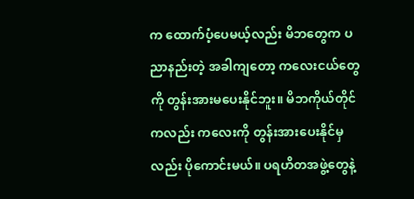က ထောက်ပံ့ပေမယ့်လည်း မိဘတွေက ပညာနည်းတဲ့ အခါကျတော့ ကလေးငယ်တွေကို တွန်းအားမပေးနိုင်ဘူး။ မိဘကိုယ်တိုင်ကလည်း ကလေးကို တွန်းအားပေးနိုင်မှလည်း ပိုကောင်းမယ်။ ပရဟိတအဖွဲ့တွေနဲ့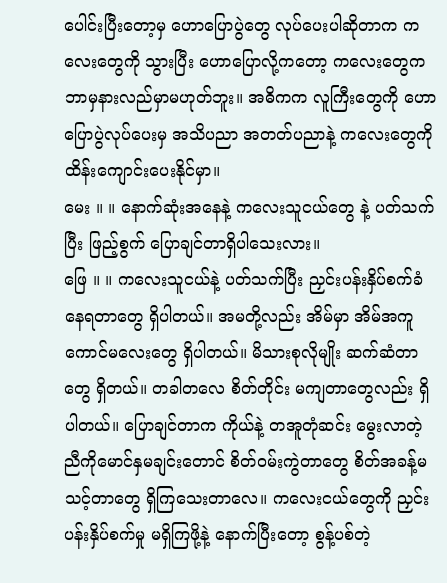ပေါင်းပြီးတော့မှ ဟောပြောပွဲတွေ လုပ်ပေးပါဆိုတာက ကလေးတွေကို သွားပြီး ဟောပြောလို့ကတော့ ကလေးတွေက ဘာမှနားလည်မှာမဟုတ်ဘူး။ အဓိကက လူကြီးတွေကို ဟောပြောပွဲလုပ်ပေးမှ အသိပညာ အတတ်ပညာနဲ့ ကလေးတွေကို ထိန်းကျောင်းပေးနိုင်မှာ။
မေး ။ ။ နောက်ဆုံးအနေနဲ့ ကလေးသူငယ်တွေ နဲ့ ပတ်သက်ပြီး ဖြည့်စွက် ပြောချင်တာရှိပါသေးလား။
ဖြေ ။ ။ ကလေးသူငယ်နဲ့ ပတ်သက်ပြီး ညှင်းပန်းနှိပ်စက်ခံနေရတာတွေ ရှိပါတယ်။ အမတို့လည်း အိမ်မှာ အိမ်အကူကောင်မလေးတွေ ရှိပါတယ်။ မိသားစုလိုမျိုး ဆက်ဆံတာတွေ ရှိတယ်။ တခါတလေ စိတ်တိုင်း မကျတာတွေလည်း ရှိပါတယ်။ ပြောချင်တာက ကိုယ်နဲ့ တအူတုံဆင်း မွေးလာတဲ့ ညီကိုမောင်နှမချင်းတောင် စိတ်ဝမ်းကွဲတာတွေ စိတ်အခန့်မသင့်တာတွေ ရှိကြသေးတာလေ။ ကလေးငယ်တွေကို ညှင်းပန်းနှိပ်စက်မှု မရှိကြဖို့နဲ့ နောက်ပြီးတော့ စွန့်ပစ်တဲ့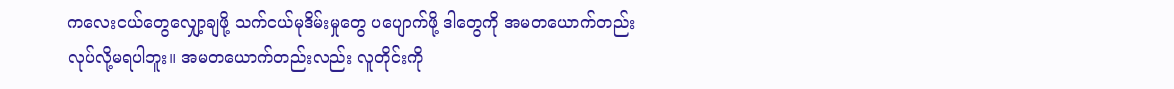ကလေးငယ်တွေလျှော့ချဖို့ သက်ငယ်မုဒိမ်းမှုတွေ ပပျောက်ဖို့ ဒါတွေကို အမတယောက်တည်း လုပ်လို့မရပါဘူး။ အမတယောက်တည်းလည်း လူတိုင်းကို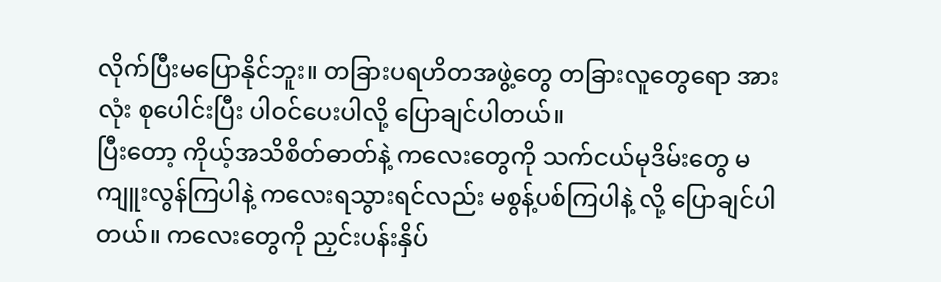လိုက်ပြီးမပြောနိုင်ဘူး။ တခြားပရဟိတအဖွဲ့တွေ တခြားလူတွေရော အားလုံး စုပေါင်းပြီး ပါဝင်ပေးပါလို့ ပြောချင်ပါတယ်။
ပြီးတော့ ကိုယ့်အသိစိတ်ဓာတ်နဲ့ ကလေးတွေကို သက်ငယ်မုဒိမ်းတွေ မကျူးလွန်ကြပါနဲ့ ကလေးရသွားရင်လည်း မစွန့်ပစ်ကြပါနဲ့ လို့ ပြောချင်ပါတယ်။ ကလေးတွေကို ညှင်းပန်းနှိပ်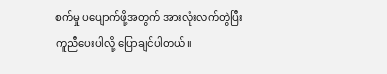စက်မှု ပပျောက်ဖို့အတွက် အားလုံးလက်တွဲပြီး ကူညီပေးပါလို့ ပြောချင်ပါတယ်။